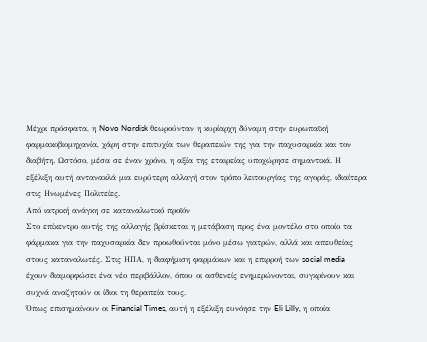Μέχρι πρόσφατα, η Novo Nordisk θεωρούνταν η κυρίαρχη δύναμη στην ευρωπαϊκή φαρμακοβιομηχανία, χάρη στην επιτυχία των θεραπειών της για την παχυσαρκία και τον διαβήτη. Ωστόσο, μέσα σε έναν χρόνο, η αξία της εταιρείας υποχώρησε σημαντικά. Η εξέλιξη αυτή αντανακλά μια ευρύτερη αλλαγή στον τρόπο λειτουργίας της αγοράς, ιδιαίτερα στις Ηνωμένες Πολιτείες.
Από ιατρική ανάγκη σε καταναλωτικό προϊόν
Στο επίκεντρο αυτής της αλλαγής βρίσκεται η μετάβαση προς ένα μοντέλο στο οποίο τα φάρμακα για την παχυσαρκία δεν προωθούνται μόνο μέσω γιατρών, αλλά και απευθείας στους καταναλωτές. Στις ΗΠΑ, η διαφήμιση φαρμάκων και η επιρροή των social media έχουν διαμορφώσει ένα νέο περιβάλλον, όπου οι ασθενείς ενημερώνονται, συγκρίνουν και συχνά αναζητούν οι ίδιοι τη θεραπεία τους.
Όπως επισημαίνουν οι Financial Times, αυτή η εξέλιξη ευνόησε την Eli Lilly, η οποία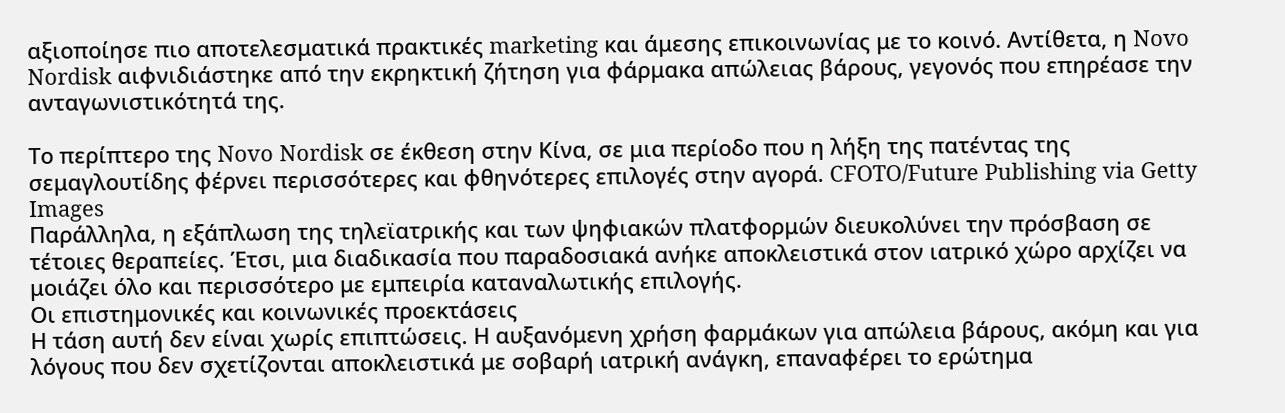αξιοποίησε πιο αποτελεσματικά πρακτικές marketing και άμεσης επικοινωνίας με το κοινό. Αντίθετα, η Novo Nordisk αιφνιδιάστηκε από την εκρηκτική ζήτηση για φάρμακα απώλειας βάρους, γεγονός που επηρέασε την ανταγωνιστικότητά της.

Το περίπτερο της Novo Nordisk σε έκθεση στην Κίνα, σε μια περίοδο που η λήξη της πατέντας της σεμαγλουτίδης φέρνει περισσότερες και φθηνότερες επιλογές στην αγορά. CFOTO/Future Publishing via Getty Images
Παράλληλα, η εξάπλωση της τηλεϊατρικής και των ψηφιακών πλατφορμών διευκολύνει την πρόσβαση σε τέτοιες θεραπείες. Έτσι, μια διαδικασία που παραδοσιακά ανήκε αποκλειστικά στον ιατρικό χώρο αρχίζει να μοιάζει όλο και περισσότερο με εμπειρία καταναλωτικής επιλογής.
Οι επιστημονικές και κοινωνικές προεκτάσεις
Η τάση αυτή δεν είναι χωρίς επιπτώσεις. Η αυξανόμενη χρήση φαρμάκων για απώλεια βάρους, ακόμη και για λόγους που δεν σχετίζονται αποκλειστικά με σοβαρή ιατρική ανάγκη, επαναφέρει το ερώτημα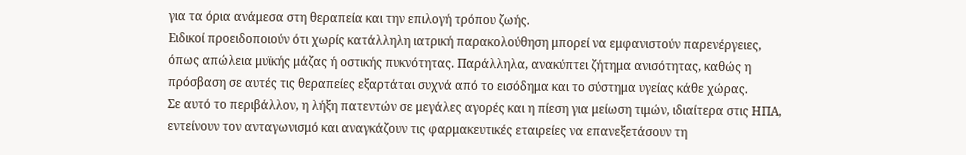για τα όρια ανάμεσα στη θεραπεία και την επιλογή τρόπου ζωής.
Ειδικοί προειδοποιούν ότι χωρίς κατάλληλη ιατρική παρακολούθηση μπορεί να εμφανιστούν παρενέργειες, όπως απώλεια μυϊκής μάζας ή οστικής πυκνότητας. Παράλληλα, ανακύπτει ζήτημα ανισότητας, καθώς η πρόσβαση σε αυτές τις θεραπείες εξαρτάται συχνά από το εισόδημα και το σύστημα υγείας κάθε χώρας.
Σε αυτό το περιβάλλον, η λήξη πατεντών σε μεγάλες αγορές και η πίεση για μείωση τιμών, ιδιαίτερα στις ΗΠΑ, εντείνουν τον ανταγωνισμό και αναγκάζουν τις φαρμακευτικές εταιρείες να επανεξετάσουν τη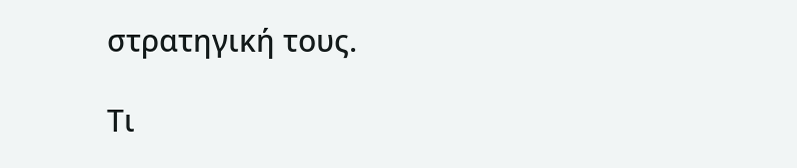στρατηγική τους.

Τι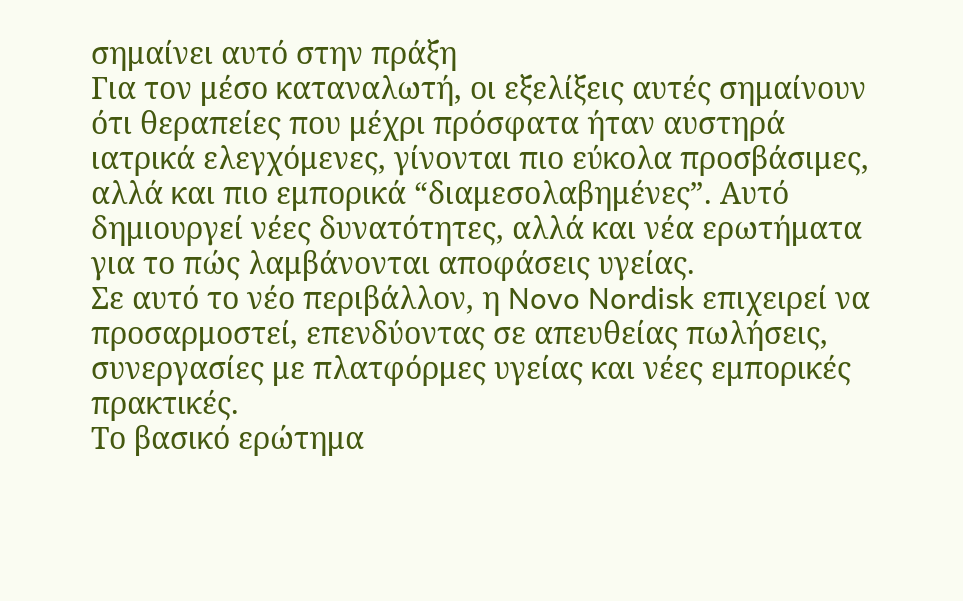σημαίνει αυτό στην πράξη
Για τον μέσο καταναλωτή, οι εξελίξεις αυτές σημαίνουν ότι θεραπείες που μέχρι πρόσφατα ήταν αυστηρά ιατρικά ελεγχόμενες, γίνονται πιο εύκολα προσβάσιμες, αλλά και πιο εμπορικά “διαμεσολαβημένες”. Αυτό δημιουργεί νέες δυνατότητες, αλλά και νέα ερωτήματα για το πώς λαμβάνονται αποφάσεις υγείας.
Σε αυτό το νέο περιβάλλον, η Novo Nordisk επιχειρεί να προσαρμοστεί, επενδύοντας σε απευθείας πωλήσεις, συνεργασίες με πλατφόρμες υγείας και νέες εμπορικές πρακτικές.
Το βασικό ερώτημα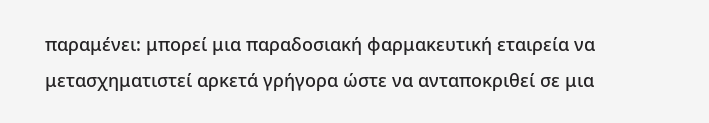παραμένει: μπορεί μια παραδοσιακή φαρμακευτική εταιρεία να μετασχηματιστεί αρκετά γρήγορα ώστε να ανταποκριθεί σε μια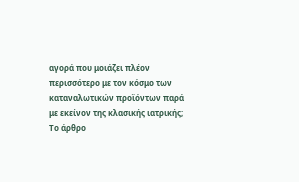αγορά που μοιάζει πλέον περισσότερο με τον κόσμο των καταναλωτικών προϊόντων παρά με εκείνον της κλασικής ιατρικής;
Το άρθρο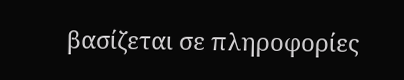βασίζεται σε πληροφορίες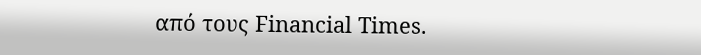από τους Financial Times.